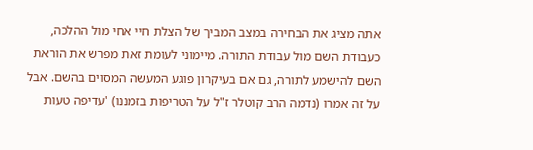אתה מציג את הבחירה במצב המביך של הצלת חיי אחי מול ההלכה, כעבודת השם מול עבודת התורה. מיימוני לעומת זאת מפרש את הוראת השם להישמע לתורה, גם אם בעיקרון פוגע המעשה המסוים בהשם. אבל על זה אמרו (נדמה הרב קוטלר ז"ל על הטריפות בזמננו) 'עדיפה טעות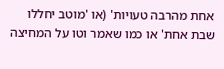אחת מהרבה טעויות' (או 'מוטב יחללו שבת אחת' או כמו שאמר וטו על המחיצה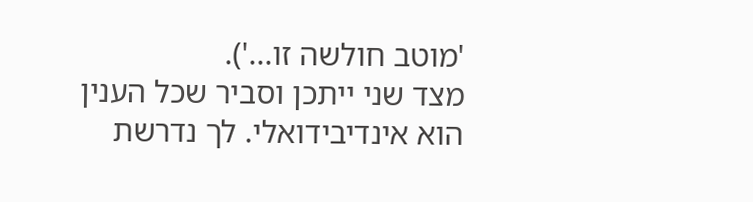'מוטב חולשה זו...').
מצד שני ייתכן וסביר שכל הענין הוא אינדיבידואלי. לך נדרשת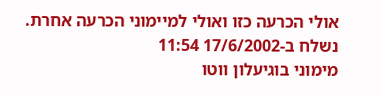אולי הכרעה כזו ואולי למיימוני הכרעה אחרת.
נשלח ב-17/6/2002 11:54
מימוני בוגיעלון ווטו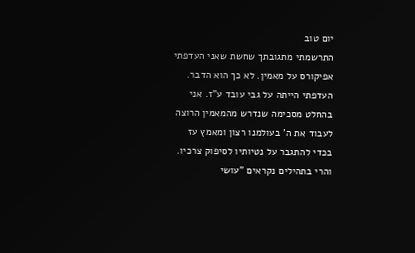יום טוב
התרשמתי מתגובתך שחשת שאני העדפתי אפיקורס על מאמין. לא כך הוא הדבר. העדפתי הייתה על גבי עובד ע"ז. אני בהחלט מסכימה שנדרש מהמאמין הרוצה לעבוד את ה' בעולמנו רצון ומאמץ עז בכדי להתגבר על נטיותיו לסיפוק צרכיו. והרי בתהילים נקראים "עושי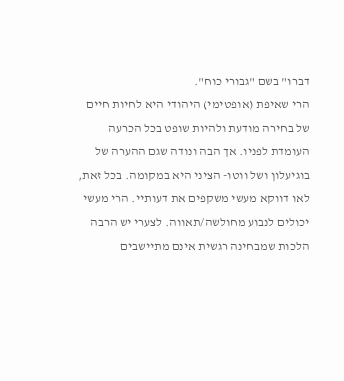דברו" בשם "גבורי כוח".
הרי שאיפת (אופטימי) היהודי היא לחיות חיים של בחירה מודעת ולהיות שופט בכל הכרעה העומדת לפניו. אך הבה ונודה שגם ההערה של בוגיעלון ושל ווטו- הציני היא במקומה. בכל זאת, לאו דווקא מעשי משקפים את דעותיי. הרי מעשי יכולים לנבוע מחולשה/תאווה. לצערי יש הרבה הלכות שמבחינה רגשית אינם מתיישבים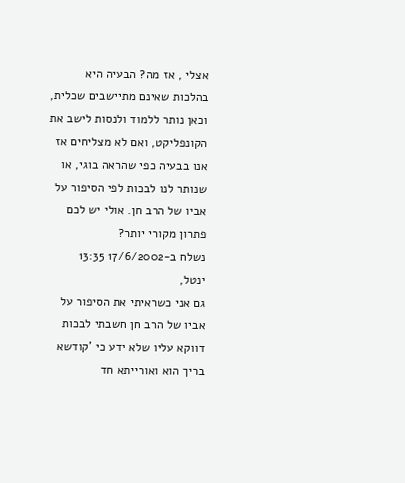אצלי , אז מה? הבעיה היא בהלכות שאינם מתיישבים שכלית, וכאן נותר ללמוד ולנסות לישב את הקונפליקט, ואם לא מצליחים אז אנו בבעיה כפי שהראה בוגי, או שנותר לנו לבכות לפי הסיפור על אביו של הרב חן. אולי יש לכם פתרון מקורי יותר?
נשלח ב-17/6/2002 13:35
ינטל,
גם אני כשראיתי את הסיפור על אביו של הרב חן חשבתי לבכות דווקא עליו שלא ידע כי 'קודשא בריך הוא ואורייתא חד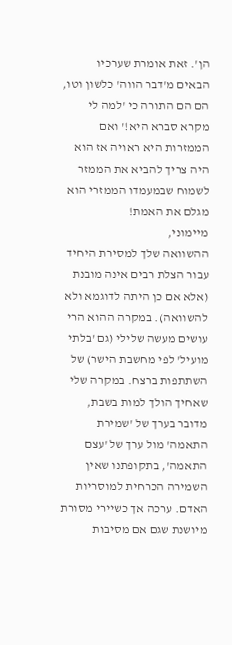הן'. זאת אומרת שערכיו הבאים מ'דבר הווה' כלשון וטו, הם הם התורה כי 'למה לי מקרא סברא היא!' ואם הממזרות היא ראויה אז הוא היה צריך להביא את הממזר לשמוח שבמעמדו הממזרי הוא מגלם את האמת!
מיימוני,
ההשוואה שלך למסירת היחיד עבור הצלת רבים אינה מובנת (אלא אם כן היתה לדוגמא ולא להשוואה). במקרה ההוא הרי עושים מעשה שלילי (גם 'בלתי מועיל' לפי מחשבת הישר) של השתתפות ברצח. במקרה שלי שאחיך הולך למות בשבת, מדובר בערך של 'שמירת התאמה' מול ערך של 'עצם התאמה', בתקופתנו שאין השמירה הכרחית למוסריות האדם. ערכה אך כשיירי מסורת מיושנת שגם אם מסיבות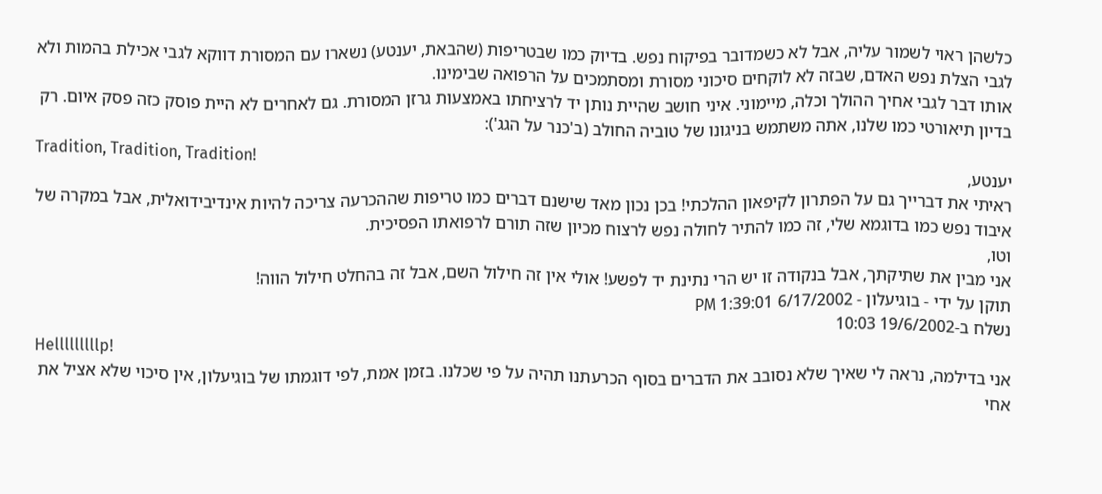כלשהן ראוי לשמור עליה, אבל לא כשמדובר בפיקוח נפש. בדיוק כמו שבטריפות (שהבאת, יענטע) נשארו עם המסורת דווקא לגבי אכילת בהמות ולא לגבי הצלת נפש האדם, שבזה לא לוקחים סיכוני מסורת ומסתמכים על הרפואה שבימינו.
אותו דבר לגבי אחיך ההולך וכלה, מיימוני. איני חושב שהיית נותן יד לרציחתו באמצעות גרזן המסורת. גם לאחרים לא היית פוסק כזה פסק איום. רק בדיון תיאורטי כמו שלנו, אתה משתמש בניגונו של טוביה החולב (ב'כנר על הגג'):
Tradition, Tradition, Tradition!
יענטע,
ראיתי את דברייך גם על הפתרון לקיפאון ההלכתי! בכן נכון מאד שישנם דברים כמו טריפות שההכרעה צריכה להיות אינדיבידואלית, אבל במקרה של איבוד נפש כמו בדוגמא שלי, זה כמו להתיר לחולה נפש לרצוח מכיון שזה תורם לרפואתו הפסיכית.
וטו,
אני מבין את שתיקתך, אבל בנקודה זו יש הרי נתינת יד לפשע! אולי אין זה חילול השם, אבל זה בהחלט חילול הווה!
תוקן על ידי - בוגיעלון - 6/17/2002 1:39:01 PM
נשלח ב-19/6/2002 10:03
Helllllllllp!
אני בדילמה, נראה לי שאיך שלא נסובב את הדברים בסוף הכרעתנו תהיה על פי שכלנו. בזמן אמת, לפי דוגמתו של בוגיעלון, אין סיכוי שלא אציל את אחי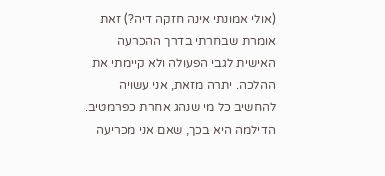(אולי אמונתי אינה חזקה דיה?) זאת אומרת שבחרתי בדרך ההכרעה האישית לגבי הפעולה ולא קיימתי את ההלכה. יתרה מזאת, אני עשויה להחשיב כל מי שנהג אחרת כפרמטיב. הדילמה היא בכך, שאם אני מכריעה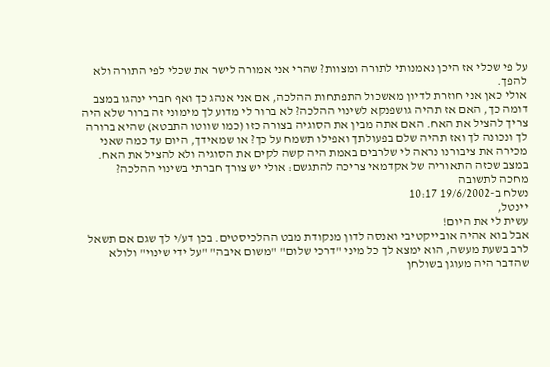על פי שכלי אז היכן נאמנותי לתורה ומצוות? שהרי אני אמורה לישר את שכלי לפי התורה ולא להפך.
אולי כאן אני חוזרת לדיון מאשכול התפתחות ההלכה, אם אני אנהג כך ואף חברי ינהגו במצב דומה כך, האם אז תהיה גושפנקא לשינוי ההלכה? לא ברור לי מדוע לך מימוני זה ברור שלא היה צריך להציל את האח. האם אתה מבין את הסוגיה בצורה כזו (כמו שווטו התבטא) שהיא ברורה לך ונכונה לך ואז תהיה שלם בפעולתך ואפילו תשמח על כך? או שמאידך, היום עד כמה שאני מכירה את ציבורנו נראה לי שלרבים באמת היה קשה לקים את הסוגיה ולא להציל את האח. במצב שכזה התאוריה של אקדמאי צריכה להתגשם: אולי יש צורך חברתי בשינוי ההלכה?
מחכה לתשובה
נשלח ב-19/6/2002 10:17
יינטל,
עשית לי את היום!
אבל בוא אהיה אובייקטיבי ואנסה לדון מנקודת מבט ההלכיסטים. בכן דע/י לך שגם אם תשאל לרב בשעת מעשה, הוא ימצא לך כל מיני "דרכי שלום" "משום איבה" "על ידי שינוי" ולולא שהדבר היה מעוגן בשולחן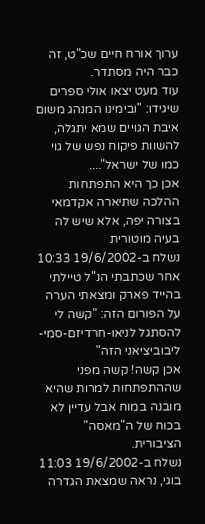ערוך אורח חיים שכ"ט, זה כבר היה מסתדר.
עוד מעט יצאו אולי ספרים שיגידו: "ובימינו המנהג משום איבת הגויים שמא יתגלה, להשוות פיקוח נפש של גוי כמו של ישראל"....
אכן כך היא התפתחות ההלכה שתיארה אקדמאי בצורה יפה, אלא שיש לה בעיה מוטורית
נשלח ב-19/6/2002 10:33
אחר שכתבתי הנ"ל טיילתי בהייד פארק ומצאתי הערה על הפורום הזה: "קשה לי להסתגל לניאו-חרדיזם-סמי-ליבוביציאני הזה"
אכן קשה! קשה מפני שההתפתחות למרות שהיא מובנה במוח אבל עדיין לא בכוח של ה"מאסה" הציבורית.
נשלח ב-19/6/2002 11:03
בוגי, נראה שמצאת הגדרה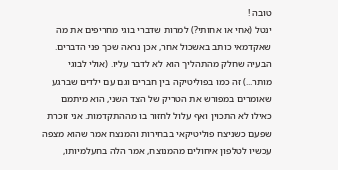טובה !
ינטל (אחי או אחותי?) למרות שדברי בוגי מחריפים את מה שאקדמאי כותב באשכול אחר, אכן נראה שכך פני הדברים. הבעיה שחלק מהתהליך הוא לא לדבר עליו. (אולי לבוגי מותר...) זה כמו בפוליטיקה בין חברים וגם עם ילדים שברגע שאומרים במפורש את הטריק של הצד השני, הוא מיתמם כאילו לא התכוין ואף עלול לחזור בו מההתקדמות. אני זוכרת שפעם כשניצח פוליטיקאי בבחירות והמנצח אמר שהוא מצפה עכשיו לטלפון איחולים מהמנוצח, אמר הלה בחעלמיותו,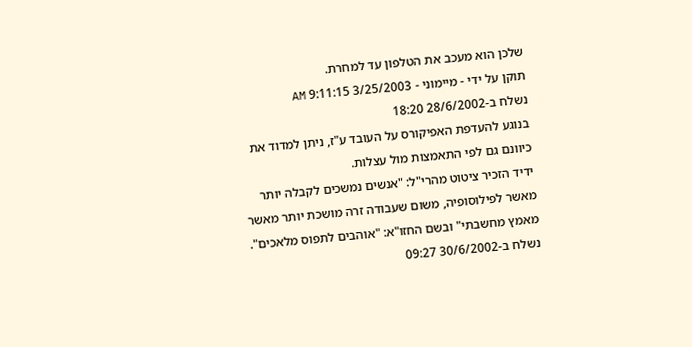שלכן הוא מעכב את הטלפון עד למחרת.
תוקן על ידי - מיימוני - 3/25/2003 9:11:15 AM
נשלח ב-28/6/2002 18:20
בנוגע להעדפת האפיקורס על העובד ע"ז, ניתן למדוד את כיוונם גם לפי התאמצות מול עצלות.
ידיד הזכיר ציטוט מהרי"ל: "אנשים נמשכים לקבלה יותר מאשר לפילוסופיה, משום שעבודה זרה מושכת יותר מאשר מאמץ מחשבתי" ובשם החזו"א: "אוהבים לתפוס מלאכים".
נשלח ב-30/6/2002 09:27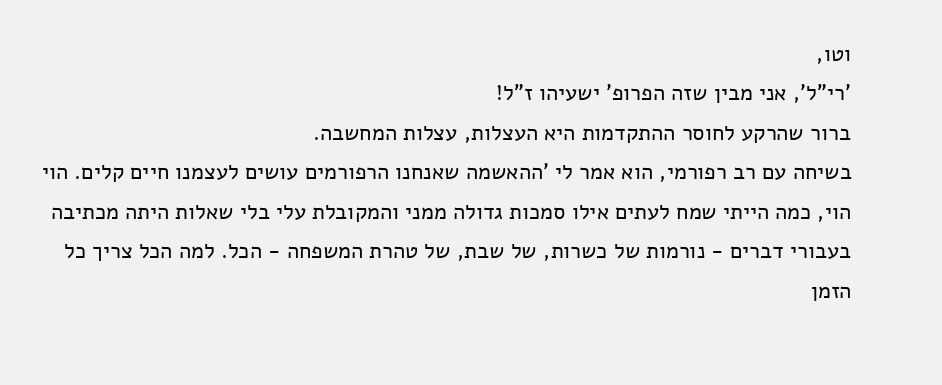וטו,
'רי"ל', אני מבין שזה הפרופ' ישעיהו ז"ל!
ברור שהרקע לחוסר ההתקדמות היא העצלות, עצלות המחשבה.
בשיחה עם רב רפורמי, הוא אמר לי 'ההאשמה שאנחנו הרפורמים עושים לעצמנו חיים קלים. הוי הוי, כמה הייתי שמח לעתים אילו סמכות גדולה ממני והמקובלת עלי בלי שאלות היתה מכתיבה בעבורי דברים - נורמות של כשרות, של שבת, של טהרת המשפחה - הכל. למה הכל צריך כל הזמן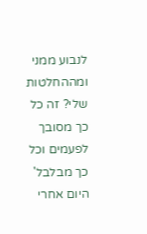לנבוע ממני ומההחלטות שלי? זה כל כך מסובך לפעמים וכל כך מבלבל'
היום אחרי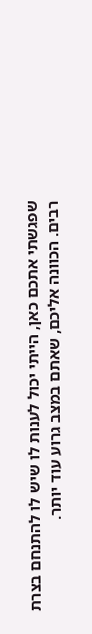שפגשתי אתכם כאן, הייתי יכול לענות לו שיש לו להתנחם בצרת רבים. הכוונה אליכם, שאתם במצב גרוע עוד יותר.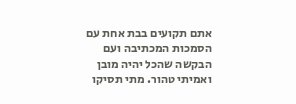אתם תקועים בבת אחת עם הסמכות המכתיבה ועם הבקשה שהכל יהיה מובן ואמיתי טהור. מתי תסיקו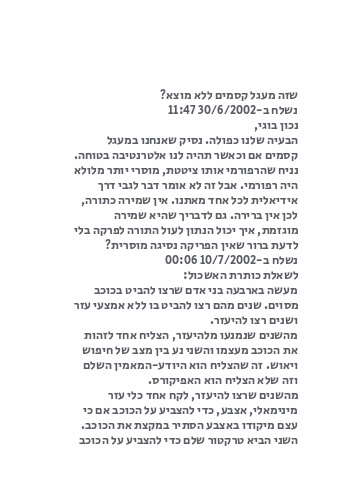שזה מעגל קסמים ללא מוצא?
נשלח ב-30/6/2002 11:47
נכון בוגי,
הבעיה שלנו כפולה. נסיק שאנחנו במעגל קסמים אם וכאשר תהיה לנו אלטרנטיבה בטוחה. נניח שהרפורמי אותו ציטטת, מוסרי יותר מלולא היה רפורמי. אבל זה לא אומר דבר לגבי דרך אידיאלית לכל אחד מאתנו. אין שמירה כתורה, לכן אין ברירה. גם לדבריך שהיא שמירה מוגזמת, איך יכול הנתון לעול התורה לפרקה בלי לדעת ברור שאין הפריקה נסיגה מוסרית?
נשלח ב-10/7/2002 00:06
לשאלת כותרת האשכול:
מעשה בארבעה בני אדם שרצו להביט בכוכב מסוים. שנים מהם רצו להביט בו ללא אמצעי עזר ושנים רצו להיעזר.
מהשנים שנמנעו מלהיעזר, הצליח אחד לזהות את הכוכב מעצמו והשני נע בין מצב של חיפוש ויאוש. זה שהצליח הוא היודע-המאמין השלם וזה שלא הצליח הוא האפיקורס.
מהשנים שרצו להיעזר, לקח אחד כלי עזר מינימאלי, אצבע, כדי להצביע על הכוכב אם כי עצם מיקודו באצבע הסתיר במקצת את הכוכב. השני הביא טרקטור שלם כדי להצביע על הכוכב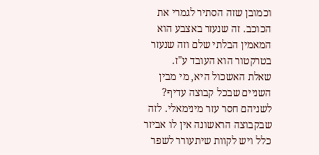וכמובן שזה הסתיר לגמרי את הכוכב. זה שנעזר באצבע הוא המאמין הבלתי שלם וזה שנעזר בטרקטור הוא העובד ע"ז.
שאלת האשכול היא, מי מבין השניים שבכל קבוצה עדיף? לשניהם חסר עזר מינימאלי. לזה שבקבוצה הראשונה אין לו אביזר כלל ויש לקוות שיתעורר לשפר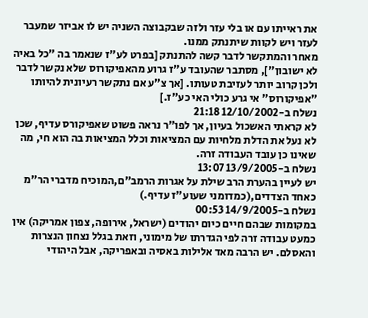את ראייתו עם או בלי עזר ולזה שבקבוצה השניה יש לו אביזר שמעבר לעזר ויש לקוות שיתנתק ממנו.
מאחר והמתקשר לדבר קשה להתנתק [בפרט לע"ז שנאמר בה "כל באיה לא ישובון"], מסתבר שהעובד ע"ז גרוע מהאפיקורוס שלא נקשר לדבר ולכן קרוב יותר לעזיבת טעותו. [אך צ"ע אם נתקשר רעיונית להיותו "אפיקורוס" אי גרע כולי האי כע"ז.]
נשלח ב-12/10/2002 21:18
לא קראתי האשכול בעיון, אך לפו"ר נראה פשוט שאפיקורס עדיף, שכן לא נעל את הדלת מלחיות עם המציאות וכלל המציאות בה הוא חי, מה שאינו כן עובד העבודה זרה.
נשלח ב-13/9/2005 13:07
יש לעיין בהערת הרב שילת על אגרות הרמב"ם,המוכיח מדברי הר"מ כאחד הצדדים,(כמדומני שעוע"ז עדיף.)
נשלח ב-14/9/2005 00:53
במקומות שבהם חיים כיום יהודים (ישראל, אירופה, צפון אמריקה) אין כמעט עבודה זרה לפי הגדרתו של מימוני, וזאת בגלל נצחון הנצרות והאסלם. יש הרבה מאד אלילות באסיה ובאפריקה, אבל היהודי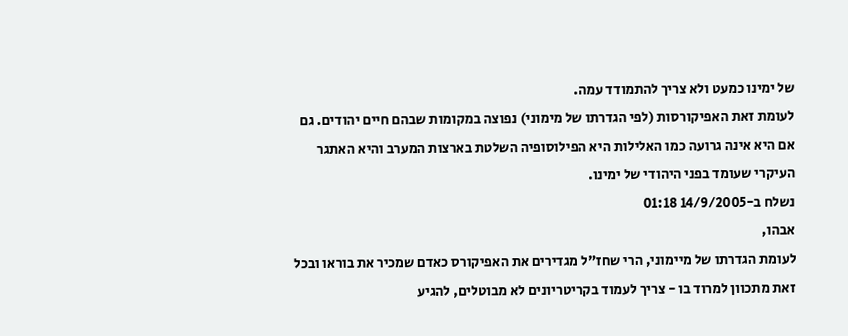של ימינו כמעט ולא צריך להתמודד עמה.
לעומת זאת האפיקורסות (לפי הגדרתו של מימוני) נפוצה במקומות שבהם חיים יהודים. גם אם היא אינה גרועה כמו האלילות היא הפילוסופיה השלטת בארצות המערב והיא האתגר העיקרי שעומד בפני היהודי של ימינו.
נשלח ב-14/9/2005 01:18
אבהו,
לעומת הגדרתו של מיימוני, הרי שחז"ל מגדירים את האפיקורס כאדם שמכיר את בוראו ובכל זאת מתכוון למרוד בו - צריך לעמוד בקריטריונים לא מבוטלים, להגיע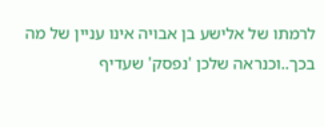לרמתו של אלישע בן אבויה אינו עניין של מה בכך..וכנראה שלכן 'נפסק' שעדיף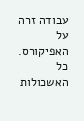עבודה זרה על האפיקורס.
כל האשכולות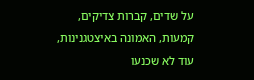על שדים, קברות צדיקים, קמעות, האמונה באיצטגנינות, עוד לא שכנעו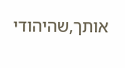אותך,שהיהודי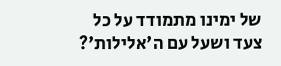של ימינו מתמודד על כל צעד ושעל עם ה'אלילות'?